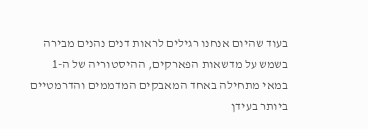בעוד שהיום אנחנו רגילים לראות דנים נהנים מבירה בשמש על מדשאות הפארקים, ההיסטוריה של ה-1 במאי מתחילה באחד המאבקים המדממים והדרמטיים ביותר בעידן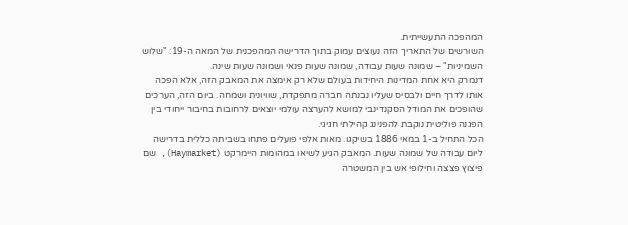המהפכה התעשייתית.
השורשים של התאריך הזה נעוצים עמוק בתוך הדרישה המהפכנית של המאה ה-19: "שלוש השמיניות" – שמונה שעות עבודה, שמונה שעות פנאי ושמונה שעות שינה.
דנמרק היא אחת המדינות היחידות בעולם שלא רק אימצה את המאבק הזה, אלא הפכה אותו לדרך חיים ולבסיס שעליו נבנתה חברה מתפקדת, שוויונית ושמחה. ביום הזה, הערכים שהופכים את המודל הסקנדינבי למושא להערצה עולמי יוצאים לרחובות בחיבור ייחודי בין הפגנה פוליטית נוקבת להפנינג קהילתי חגיגי.
הכל התחיל ב-1 במאי 1886 בשיקגו. מאות אלפי פועלים פתחו בשביתה כללית בדרישה ליום עבודה של שמונה שעות. המאבק הגיע לשיאו במהומות היימרקט (Haymarket), שם פיצוץ פצצה וחילופי אש בין המשטרה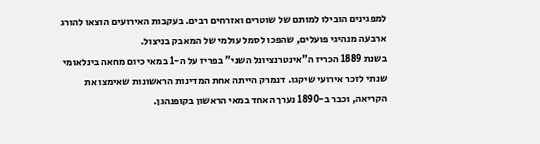למפגינים הובילו למותם של שוטרים ואזרחים רבים. בעקבות האירועים הוצאו להורג ארבעה מנהיגי פועלים, שהפכו לסמל עולמי של המאבק בניצול.
בשנת 1889 הכריז ה"אינטרנציונל השני" בפריז על ה-1 במאי כיום מחאה בינלאומי שנתי לזכר אירועי שיקגו. דנמרק הייתה אחת המדינות הראשונות שאימצו את הקריאה, וכבר ב-1890 נערך האחד במאי הראשון בקופנהגן.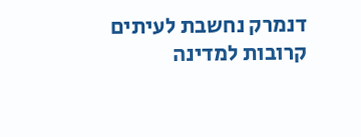דנמרק נחשבת לעיתים קרובות למדינה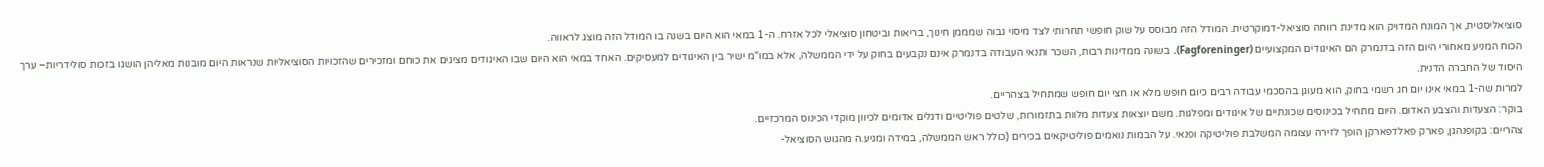סוציאליסטית, אך המונח המדויק הוא מדינת רווחה סוציאל-דמוקרטית. המודל הזה מבוסס על שוק חופשי תחרותי לצד מיסוי גבוה שמממן חינוך, בריאות וביטחון סוציאלי לכל אזרח. ה-1 במאי הוא היום בשנה בו המודל הזה מוצג לראווה.
הכוח המניע מאחורי היום הזה בדנמרק הם האיגודים המקצועיים (Fagforeninger). בשונה ממדינות רבות, השכר ותנאי העבודה בדנמרק אינם נקבעים בחוק על ידי הממשלה, אלא במו"מ ישיר בין האיגודים למעסיקים. האחד במאי הוא היום שבו האיגודים מציגים את כוחם ומזכירים שהזכויות הסוציאליות שנראות היום מובנות מאליהן הושגו בזכות סולידריות– ערך היסוד של החברה הדנית.
למרות שה-1 במאי אינו יום חג רשמי בחוק, הוא מעוגן בהסכמי עבודה רבים כיום חופש מלא או חצי יום חופש שמתחיל בצהריים.
בוקר: הצעדות והצבע האדום. היום מתחיל בכינוסים שכונתיים של איגודים ומפלגות. משם יוצאות צעדות מלוות בתזמורות, שלטים פוליטיים ודגלים אדומים לכיוון מוקדי הכינוס המרכזיים.
צהריים: בקופנהגן, פארק פאלדפארקן הופך לזירה עצומה המשלבת פוליטיקה ופנאי. על הבמות נואמים פוליטיקאים בכירים (כולל ראש הממשלה, במידה ומגיע.ה מהגוש הסוציאל-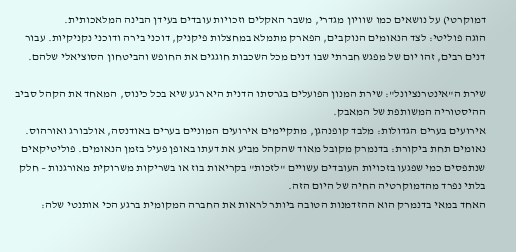דמוקרטי) על נושאים כמו שוויון מגדרי, משבר האקלים וזכויות עובדים בעידן הבינה המלאכותית.
הוגה פוליטי: לצד הנאומים הנוקבים, הפארק מתמלא במחצלות פיקניק, דוכני בירה ודוכני נקניקיות. עבור דנים רבים, זהו יום של מפגש חברתי שבו דנים מכל השכבות חוגגים את החופש והביטחון הסוציאלי שלהם.

שירת ה"אינטרנציונל": שירת המנון הפועלים בגרסתו הדנית היא רגע שיא בכל כינוס, המאחד את הקהל סביב ההיסטוריה המשותפת של המאבק.
אירועים בערים הגדולות: מלבד קופנהגן, מתקיימים אירועים המוניים בערים באודנסה, אולבורג ואורהוס.
נאומים תחת ביקורת: בדנמרק מקובל מאוד שהקהל מביע את דעתו באופן פעיל בזמן הנאומים. פוליטיקאים שנתפסים כמי שפגעו בזכויות העובדים עשויים "לזכות" בקריאות בוז או בשריקות משרוקית מאורגנות – חלק בלתי נפרד מהדמוקרטיה החיה של היום הזה.
האחד במאי בדנמרק הוא ההזדמנות הטובה ביותר לראות את החברה המקומית ברגע הכי אותנטי שלה: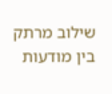שילוב מרתק בין מודעות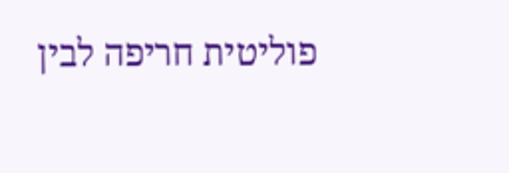פוליטית חריפה לבין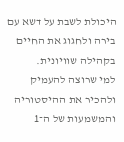היכולת לשבת על דשא עם בירה ולחגוג את החיים בקהילה שוויונית.
למי שרוצה להעמיק ולהכיר את ההיסטוריה והמשמעות של ה־1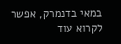במאי בדנמרק, אפשר לקרוא עוד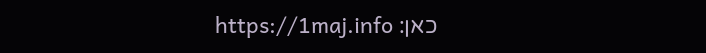כאן: https://1maj.info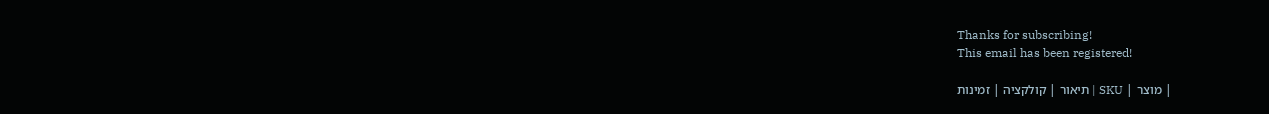Thanks for subscribing!
This email has been registered!

| מוצר | SKU | תיאור | קולקציה | זמינות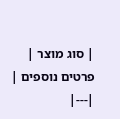| סוג מוצר | פרטים נוספים |
|---|